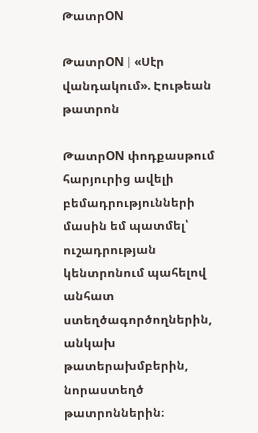ԹատրON

ԹատրON | «Սէր վանդակում». Էութեան թատրոն

ԹատրON փոդքասթում հարյուրից ավելի բեմադրությունների մասին եմ պատմել՝ ուշադրության կենտրոնում պահելով անհատ ստեղծագործողներին, անկախ թատերախմբերին, նորաստեղծ թատրոններին։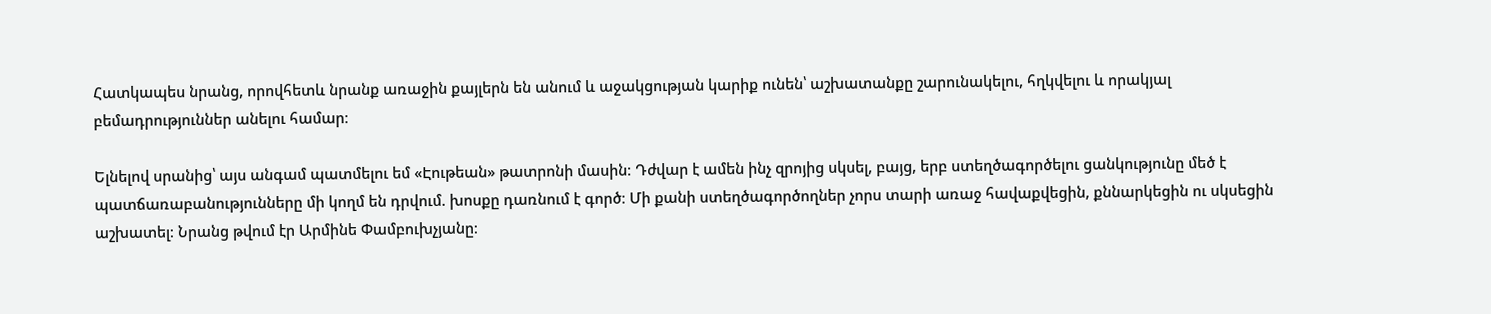Հատկապես նրանց, որովհետև նրանք առաջին քայլերն են անում և աջակցության կարիք ունեն՝ աշխատանքը շարունակելու, հղկվելու և որակյալ բեմադրություններ անելու համար։

Ելնելով սրանից՝ այս անգամ պատմելու եմ «Էութեան» թատրոնի մասին։ Դժվար է ամեն ինչ զրոյից սկսել, բայց, երբ ստեղծագործելու ցանկությունը մեծ է պատճառաբանությունները մի կողմ են դրվում. խոսքը դառնում է գործ։ Մի քանի ստեղծագործողներ չորս տարի առաջ հավաքվեցին, քննարկեցին ու սկսեցին աշխատել։ Նրանց թվում էր Արմինե Փամբուխչյանը։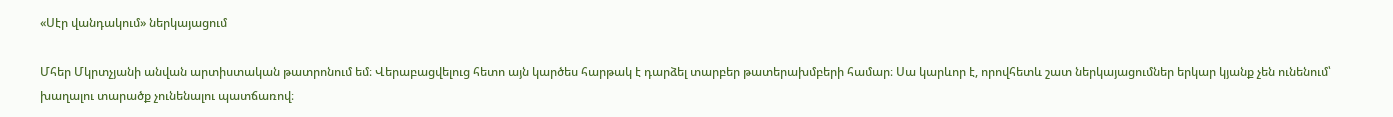«Սէր վանդակում» ներկայացում

Մհեր Մկրտչյանի անվան արտիստական թատրոնում եմ։ Վերաբացվելուց հետո այն կարծես հարթակ է դարձել տարբեր թատերախմբերի համար։ Սա կարևոր է, որովհետև շատ ներկայացումներ երկար կյանք չեն ունենում՝ խաղալու տարածք չունենալու պատճառով։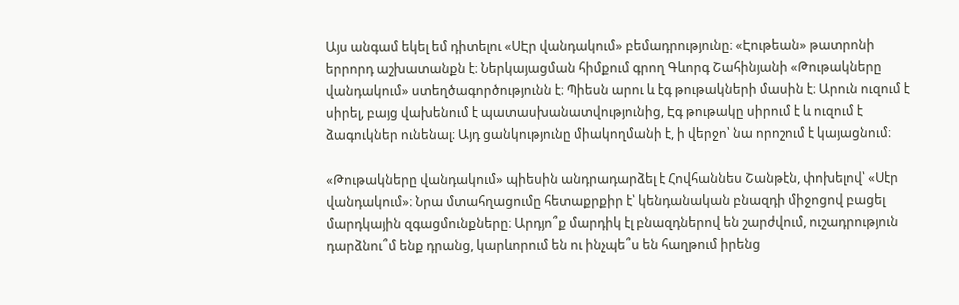Այս անգամ եկել եմ դիտելու «ՍԷր վանդակում» բեմադրությունը։ «Էութեան» թատրոնի երրորդ աշխատանքն է։ Ներկայացման հիմքում գրող Գևորգ Շահինյանի «Թութակները վանդակում» ստեղծագործությունն է։ Պիեսն արու և էգ թութակների մասին է։ Արուն ուզում է սիրել, բայց վախենում է պատասխանատվությունից, Էգ թութակը սիրում է և ուզում է ձագուկներ ունենալ։ Այդ ցանկությունը միակողմանի է, ի վերջո՝ նա որոշում է կայացնում։

«Թութակները վանդակում» պիեսին անդրադարձել է Հովհաննես Շանթէն, փոխելով՝ «Սէր վանդակում»։ Նրա մտահղացումը հետաքրքիր է՝ կենդանական բնազդի միջոցով բացել մարդկային զգացմունքները։ Արդյո՞ք մարդիկ էլ բնազդներով են շարժվում, ուշադրություն դարձնու՞մ ենք դրանց, կարևորում են ու ինչպե՞ս են հաղթում իրենց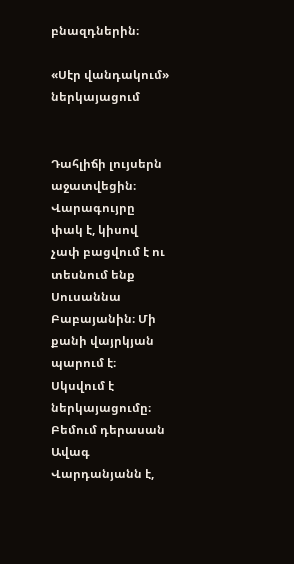բնազդներին։

«Սէր վանդակում» ներկայացում


Դահլիճի լույսերն աջատվեցին։ Վարագույրը փակ է, կիսով չափ բացվում է ու տեսնում ենք Սուսաննա Բաբայանին։ Մի քանի վայրկյան պարում է։  Սկսվում է ներկայացումը։ Բեմում դերասան Ավագ Վարդանյանն է,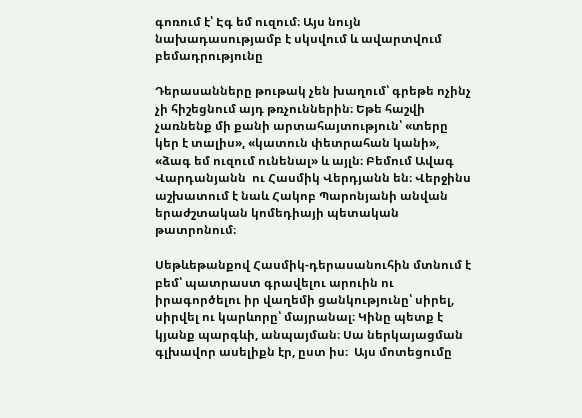գոռում է՝ Էգ եմ ուզում։ Այս նույն նախադասությամբ է սկսվում և ավարտվում բեմադրությունը

Դերասանները թութակ չեն խաղում՝ գրեթե ոչինչ չի հիշեցնում այդ թռչուններին։ Եթե հաշվի չառնենք մի քանի արտահայտություն՝ «տերը կեր է տալիս», «կատուն փետրահան կանի», «ձագ եմ ուզում ունենալ» և այլն։ Բեմում Ավագ Վարդանյանն  ու Հասմիկ Վերդյանն են։ Վերջինս աշխատում է նաև Հակոբ Պարոնյանի անվան երաժշտական կոմեդիայի պետական թատրոնում։

Սեթևեթանքով Հասմիկ-դերասանուհին մտնում է բեմ՝ պատրաստ գրավելու արուին ու իրագործելու իր վաղեմի ցանկությունը՝ սիրել, սիրվել ու կարևորը՝ մայրանալ։ Կինը պետք է կյանք պարգևի, անպայման։ Սա ներկայացման գլխավոր ասելիքն էր, ըստ իս։  Այս մոտեցումը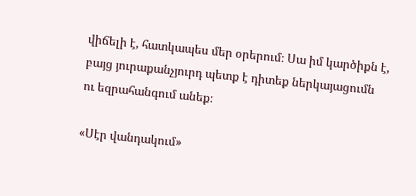վիճելի է, հատկապես մեր օրերում։ Սա իմ կարծիքն է, բայց յուրաքանչյուրդ պետք է դիտեք ներկայացումն ու եզրահանգում անեք։

«Սէր վանդակում»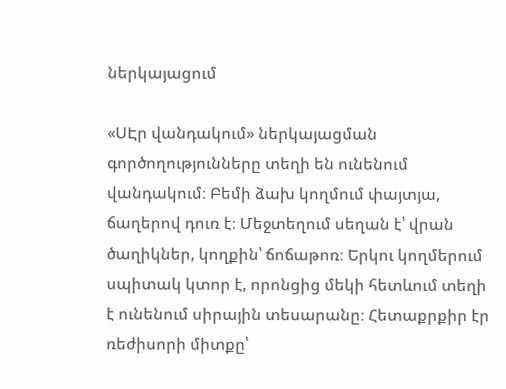ներկայացում

«ՍԷր վանդակում» ներկայացման  գործողությունները տեղի են ունենում վանդակում։ Բեմի ձախ կողմում փայտյա, ճաղերով դուռ է։ Մեջտեղում սեղան է՝ վրան ծաղիկներ, կողքին՝ ճոճաթոռ։ Երկու կողմերում սպիտակ կտոր է, որոնցից մեկի հետևում տեղի է ունենում սիրային տեսարանը։ Հետաքրքիր էր ռեժիսորի միտքը՝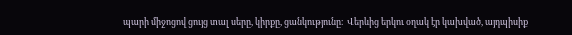պարի միջոցով ցույց տալ սերը, կիրքը, ցանկությունը։  Վերևից երկու օղակ էր կախված, այդպիսիք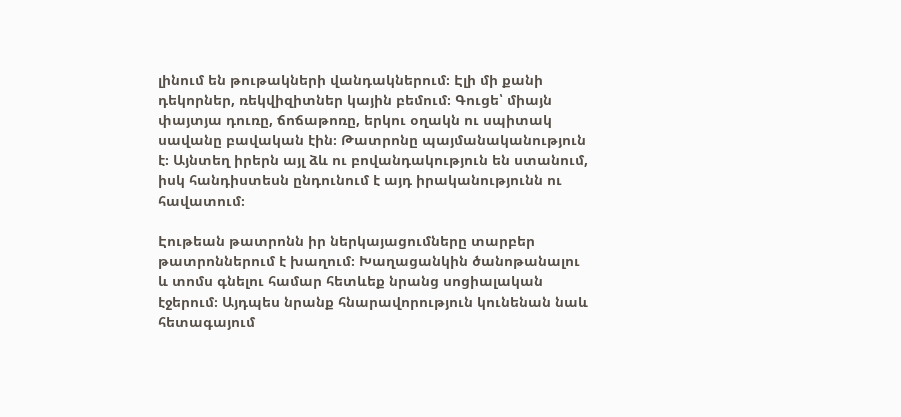լինում են թութակների վանդակներում։ Էլի մի քանի դեկորներ, ռեկվիզիտներ կային բեմում։ Գուցե՝ միայն փայտյա դուռը, ճոճաթոռը, երկու օղակն ու սպիտակ սավանը բավական էին։ Թատրոնը պայմանականություն է։ Այնտեղ իրերն այլ ձև ու բովանդակություն են ստանում, իսկ հանդիստեսն ընդունում է այդ իրականությունն ու հավատում։

Էութեան թատրոնն իր ներկայացումները տարբեր թատրոններում է խաղում։ Խաղացանկին ծանոթանալու և տոմս գնելու համար հետևեք նրանց սոցիալական էջերում։ Այդպես նրանք հնարավորություն կունենան նաև հետագայում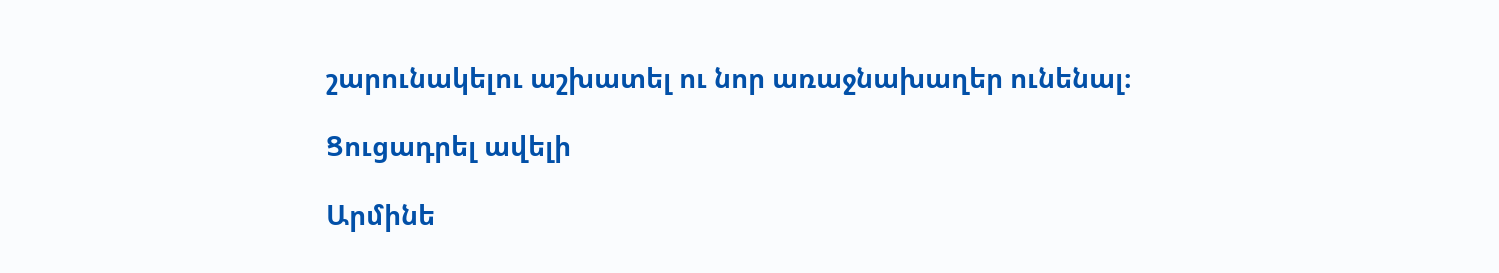շարունակելու աշխատել ու նոր առաջնախաղեր ունենալ։

Ցուցադրել ավելի

Արմինե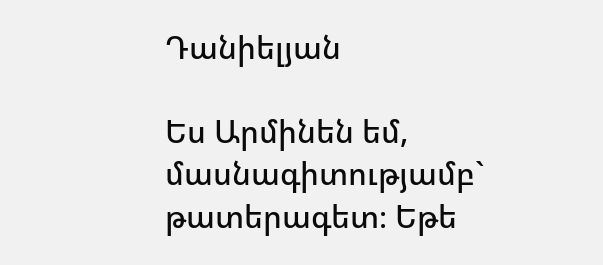Դանիելյան

Ես Արմինեն եմ, մասնագիտությամբ` թատերագետ։ Եթե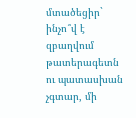մտածեցիր` ինչո՞վ է զբաղվում թատերագետն ու պատասխան չգտար, մի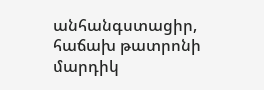անհանգստացիր, հաճախ թատրոնի մարդիկ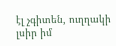էլ չգիտեն, ուղղակի լսիր իմ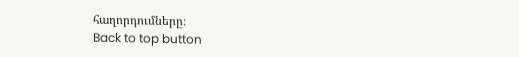հաղորդումները։
Back to top button